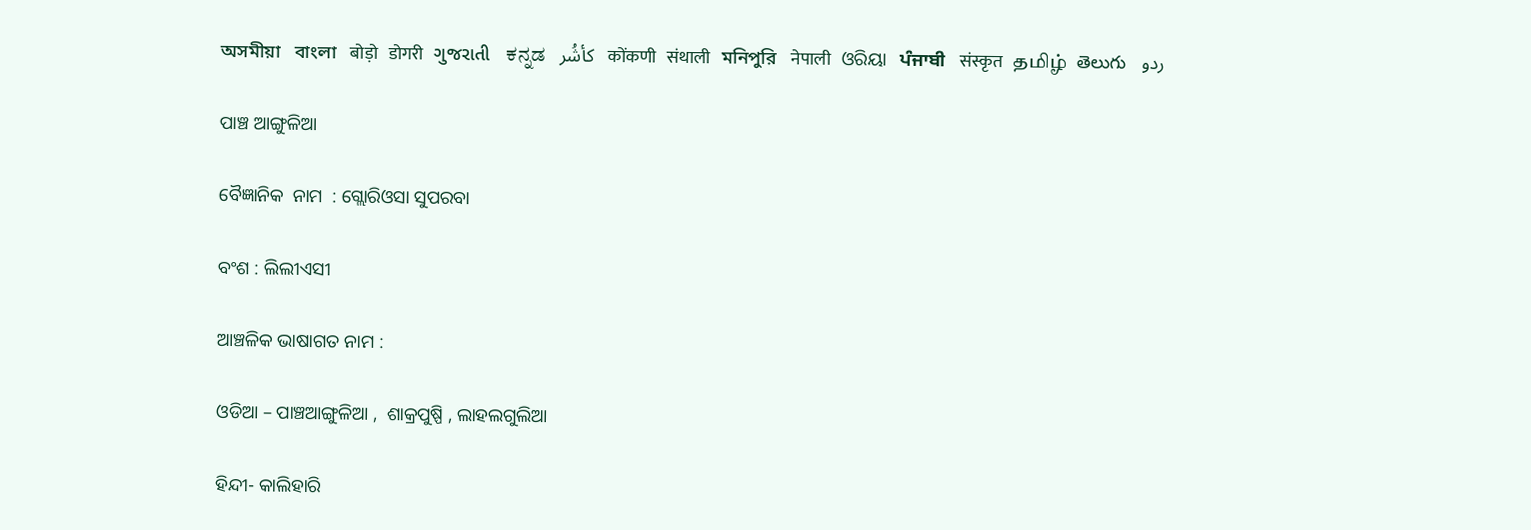অসমীয়া   বাংলা   बोड़ो   डोगरी   ગુજરાતી   ಕನ್ನಡ   كأشُر   कोंकणी   संथाली   মনিপুরি   नेपाली   ଓରିୟା   ਪੰਜਾਬੀ   संस्कृत   தமிழ்  తెలుగు   ردو

ପାଞ୍ଚ ଆଙ୍ଗୁଳିଆ

ବୈଜ୍ଞାନିକ  ନାମ  : ଗ୍ଲୋରିଓସା ସୁପରବା

ବଂଶ : ଲିଲୀଏସୀ

ଆଞ୍ଚଳିକ ଭାଷାଗତ ନାମ :

ଓଡିଆ – ପାଞ୍ଚଆଙ୍ଗୁଳିଆ ,  ଶାକ୍ରପୁଷ୍ପି , ଲାହଲଗୁଲିଆ

ହିନ୍ଦୀ- କାଲିହାରି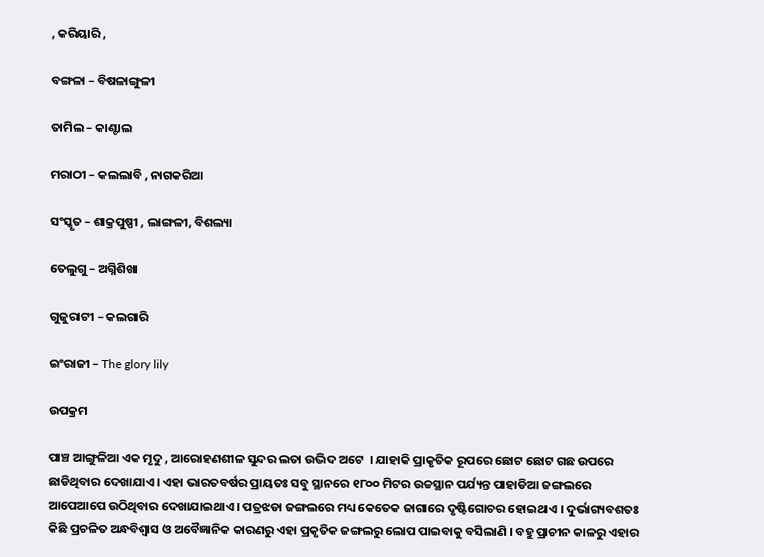, କରିୟାରି ,

ବଙ୍ଗଳା – ବିଷଳାଙ୍ଗୁଳୀ

ତାମିଲ – କାଣ୍ଟାଲ

ମରାଠୀ – କଲଲାବି , ନାଗକରିଆ

ସଂସ୍କୃତ – ଶାକ୍ରପୁଷ୍ପୀ , ଲାଙ୍ଗଳୀ, ବିଶଲ୍ୟା

ତେଲୁଗୁ – ଅଗ୍ନିଶିଖା

ଗୁଜୁରାଟୀ – କଲଗାରି

ଇଂରାଜୀ – The glory lily

ଉପକ୍ରମ

ପାଞ୍ଚ ଆଙ୍ଗୁଳିଆ ଏକ ମୃଦୁ , ଆରୋହଣଶୀଳ ସୁନ୍ଦର ଲତା ଉଦ୍ଭିଦ ଅଟେ  । ଯାହାକି ପ୍ରାକୃତିକ ରୂପରେ ଛୋଟ ଛୋଟ ଗଛ ଉପରେ ଛାଡିଥିବାର ଦେଖାଯାଏ । ଏହା ଭାରତବର୍ଷର ପ୍ରାୟତଃ ସବୁ ସ୍ଥାନରେ ୧୮୦୦ ମିଟର ଉଚ୍ଚସ୍ଥାନ ପର୍ଯ୍ୟନ୍ତ ପାହାଡିଆ ଜଙ୍ଗଲରେ ଆପେଆପେ ଉଠିଥିବାର ଦେଖାଯାଇଥାଏ । ପତ୍ରଝଡା ଜଙ୍ଗଲରେ ମଧ୍ୟ କେତେକ ଜାଗାରେ ଦୃଷ୍ଟିଗୋଚର ହୋଇଥାଏ । ଦୁର୍ଭାଗ୍ୟବଶତଃ କିଛି ପ୍ରଚଳିତ ଅନ୍ଧବିଶ୍ଵାସ ଓ ଅବୈଜ୍ଞାନିକ କାରଣରୁ ଏହା ପ୍ରକୃତିକ ଜଙ୍ଗଲରୁ ଲୋପ ପାଇବାକୁ ବସିଲାଣି । ବହୁ ପ୍ରାଚୀନ କାଳରୁ ଏହାର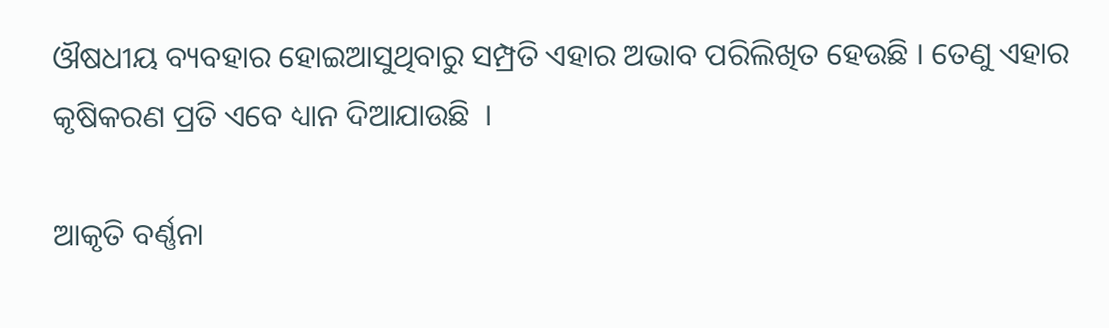ଔଷଧୀୟ ବ୍ୟବହାର ହୋଇଆସୁଥିବାରୁ ସମ୍ପ୍ରତି ଏହାର ଅଭାବ ପରିଲିଖିତ ହେଉଛି । ତେଣୁ ଏହାର କୃଷିକରଣ ପ୍ରତି ଏବେ ଧ୍ୟାନ ଦିଆଯାଉଛି  ।

ଆକୃତି ବର୍ଣ୍ଣନା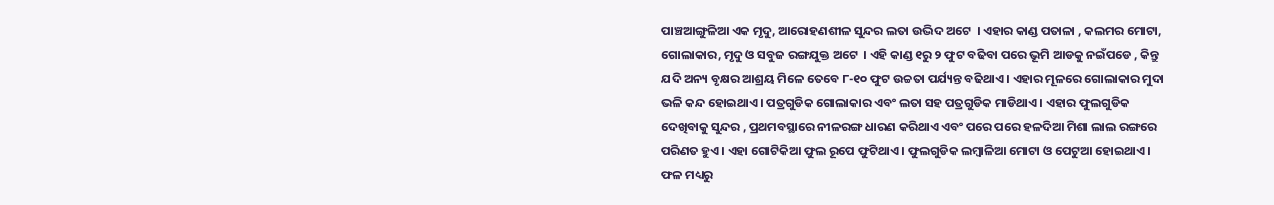ପାଞ୍ଚଆଙ୍ଗୁଳିଆ ଏକ ମୃଦୁ, ଆରୋହଣଶୀଳ ସୁନ୍ଦର ଲତା ଉଦ୍ଭିଦ ଅଟେ  । ଏହାର କାଣ୍ଡ ପତାଳା , କଲମର ମୋଟା, ଗୋଲାକାର, ମୃଦୁ ଓ ସବୁଜ ରଙ୍ଗଯୁକ୍ତ ଅଟେ  । ଏହି କାଣ୍ଡ ୧ରୁ ୨ ଫୁଟ ବଢିବା ପରେ ଭୂମି ଆଡକୁ ନଇଁପଡେ , କିନ୍ତୁ ଯଦି ଅନ୍ୟ ବୃକ୍ଷର ଆଶ୍ରୟ ମିଳେ ତେବେ ୮-୧୦ ଫୁଟ ଉଚ୍ଚତା ପର୍ଯ୍ୟନ୍ତ ବଢିଥାଏ । ଏହାର ମୂଳରେ ଗୋଲାକାର ମୁଦା ଭଳି କନ୍ଦ ହୋଇଥାଏ । ପତ୍ରଗୁଡିକ ଗୋଲାକାର ଏବଂ ଲତା ସହ ପତ୍ରଗୁଡିକ ମାଡିଥାଏ । ଏହାର ଫୁଲଗୁଡିକ ଦେଖିବାକୁ ସୁନ୍ଦର , ପ୍ରଥମବସ୍ଥାରେ ନୀଳରଙ୍ଗ ଧାରଣ କରିଥାଏ ଏବଂ ପରେ ପରେ ହଳଦିଆ ମିଶା ଲାଲ ରଙ୍ଗରେ ପରିଣତ ହୁଏ । ଏହା ଗୋଟିକିଆ ଫୁଲ ରୂପେ ଫୁଟିଥାଏ । ଫୁଲଗୁଡିକ ଲମ୍ବାଳିଆ ମୋଟା ଓ ପେଟୁଆ ହୋଇଥାଏ । ଫଳ ମଧ୍ୟରୁ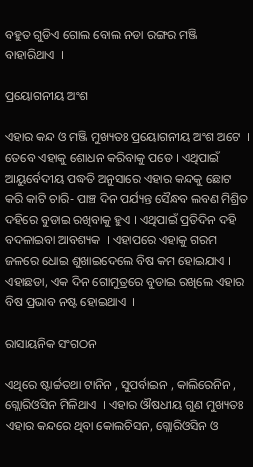ବହୁତ ଗୁଡିଏ ଗୋଲ ବୋଲ ନଡା ରଙ୍ଗର ମଞ୍ଜି ବାହାରିଥାଏ  ।

ପ୍ରୟୋଗନୀୟ ଅଂଶ

ଏହାର କନ୍ଦ ଓ ମଞ୍ଜି ମୁଖ୍ୟତଃ ପ୍ରୟୋଗନୀୟ ଅଂଶ ଅଟେ  । ତେବେ ଏହାକୁ ଶୋଧନ କରିବାକୁ ପଡେ । ଏଥିପାଇଁ ଆୟୁର୍ବେଦୀୟ ପଦ୍ଧତି ଅନୁସାରେ ଏହାର କନ୍ଦକୁ ଛୋଟ କରି କାଟି ଚାରି- ପାଞ୍ଚ ଦିନ ପର୍ଯ୍ୟନ୍ତ ସୈନ୍ଧବ ଲବଣ ମିଶ୍ରିତ ଦହିରେ ବୁଡାଇ ରଖିବାକୁ ହୁଏ । ଏଥିପାଇଁ ପ୍ରତିଦିନ ଦହି ବଦଳାଇବା ଆବଶ୍ୟକ  । ଏହାପରେ ଏହାକୁ ଗରମ ଜଳରେ ଧୋଇ ଶୁଖାଇଦେଲେ ବିଷ କମ ହୋଇଯାଏ । ଏହାଛଡା, ଏକ ଦିନ ଗୋମୁତ୍ରରେ ବୁଡାଇ ରଖିଲେ ଏହାର ବିଷ ପ୍ରଭାବ ନଷ୍ଟ ହୋଇଥାଏ  ।

ରାସାୟନିକ ସଂଗଠନ

ଏଥିରେ ଷ୍ଟାର୍ଚ୍ଚତଥା ଟାନିନ , ସୁପର୍ବାଇନ , କାଲିରେନିନ , ଗ୍ଲୋରିଓସିନ ମିଳିଥାଏ  । ଏହାର ଔଷଧୀୟ ଗୁଣ ମୁଖ୍ୟତଃ ଏହାର କନ୍ଦରେ ଥିବା କୋଲଚିସନ, ଗ୍ଲୋରିଓସିନ ଓ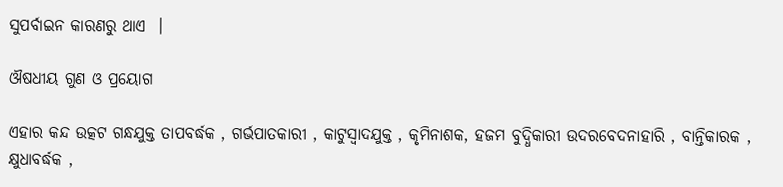ସୁପର୍ବାଇନ କାରଣରୁ ଥାଏ  ।

ଔଷଧୀୟ ଗୁଣ ଓ ପ୍ରୟୋଗ

ଏହାର କନ୍ଦ ଉତ୍କଟ ଗନ୍ଧଯୁକ୍ତ ତାପବର୍ଦ୍ଧକ , ଗର୍ଭପାତକାରୀ , କାଟୁସ୍ଵାଦଯୁକ୍ତ , କୃମିନାଶକ, ହଜମ ବୁଦ୍ଧିକାରୀ ଉଦରବେଦନାହାରି , ବାନ୍ତିକାରକ , କ୍ଷୁଧାବର୍ଦ୍ଧକ ,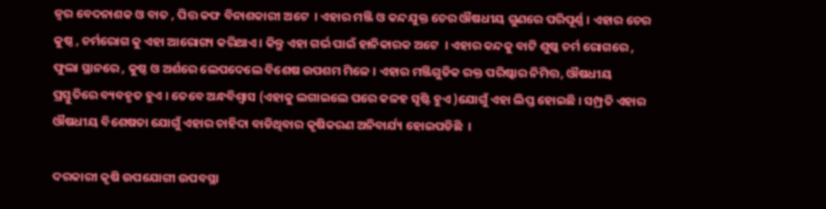ଜ୍ଵର ବେଦନାଶକ ଓ ବାତ , ପିତ୍ତ କଫ ବିନାଶକାରୀ ଅଟେ  । ଏହାର ମଞ୍ଜି ଓ କନ୍ଦଯୁକ୍ତ ଚେର ଔଷଧୀୟ ଗୁଣରେ ପରିପୂର୍ଣ୍ଣ । ଏହାର ଚେର କୁଷ୍ଠ , ଚର୍ମରୋଗ କୁ ଏହା ଆରୋଗ୍ୟ କରିଥାଏ । କିନ୍ତୁ ଏହା ଗର୍ଭ ପାଇଁ ହାନିକାରକ ଅଟେ  । ଏହାର କନ୍ଦକୁ ବାଟି ଶୁଷ୍କ ଚର୍ମ ରୋଗରେ , ଫୁଲା ସ୍ଥାନରେ , କୁଷ୍ଠ ଓ ଅର୍ଶରେ ଲେପଦେଲେ ବିଶେଷ ଉପଶମ ମିଳେ । ଏହାର ମଞ୍ଜିଗୁଡିକ ରକ୍ତ ପରିଷ୍କାର ନିମିତ୍ତ, ଔଷଧୀୟ ପ୍ରସ୍ତୁତିରେ ବ୍ୟବହୃତ ହୁଏ । ତେବେ ଅନ୍ଧବିଶ୍ୱାସ (ଏହାକୁ ଲଗାଇଲେ ପରେ କଳହ ସୃଷ୍ଟି ହୁଏ )ଯୋଗୁଁ ଏହା ଲିପ୍ତ ହୋଇଛି । ସମ୍ପ୍ରତି ଏହାର ଔଷଧୀୟ ବିଶେଷତା ଯୋଗୁଁ ଏହାର ଚାହିଦା ବାଡିଥିବାର କୃଷିକରଣ ଅନିବାର୍ଯ୍ୟ ହୋଇପଡିଛି  ।

ଦରକାରୀ କୃଷି ଉପଯୋଗୀ ଉପବସ୍ଥା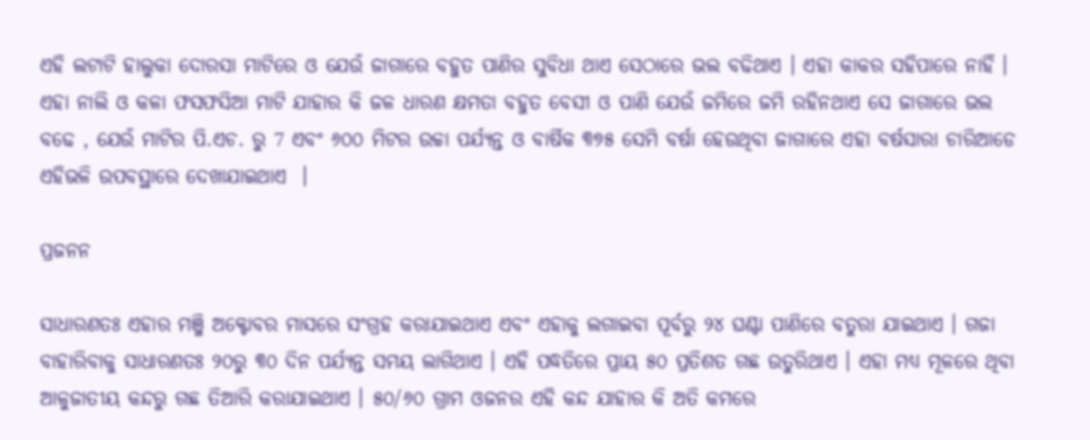ଏହି ଲଟାଟି ହାଲୁକା ଦୋରସା ମାଟିରେ ଓ ଯେଉଁ ଜାଗାରେ ବହୁତ ପାଣିର ସୁବିଧା ଥାଏ ସେଠାରେ ଭଲ ବଢିଥାଏ । ଏହା କାକର ସହିପାରେ ନାହିଁ । ଏହା ନାଲି ଓ କଳା ଫସଫସିଆ ମାଟି ଯାହାର କି ଜଳ ଧାରଣ କ୍ଷମତା ବହୁତ ବେସୀ ଓ ପାଣି ଯେଉଁ ଜମିରେ ଜମି ରହିନଥାଏ ସେ ଜାଗାରେ ଭଲ ବଢେ , ଯେଉଁ ମାଟିର ପି.ଏଚ. ରୁ 7 ଏବଂ ୬୦୦ ମିଟର ଉଚ୍ଚା ପର୍ଯ୍ୟନ୍ତ ଓ ବାର୍ଷିକ ୩୭୫ ସେମି ବର୍ଷା ହେଉଥିବା ଜାଗାରେ ଏହା ବର୍ଷସାରା ଚାରିଆଡେ ଏହିଭଳି ଉପବସ୍ଥାରେ ଦେଖାଯାଇଥାଏ  ।

ପ୍ରଜନନ

ସାଧାରଣତଃ ଏହାର ମଞ୍ଜି ଅକ୍ଟୋବର ମାସରେ ସଂଗ୍ରହ କରାଯାଇଥାଏ ଏବଂ ଏହାକୁ ଲଗାଇବା ପୂର୍ବରୁ ୨୪ ଘଣ୍ଟା ପାଣିରେ ବତୁରା ଯାଇଥାଏ । ଗଜା ବାହାରିବାକୁ ସାଧାରଣତଃ ୨୦ରୁ ୩୦ ଦିନ ପର୍ଯ୍ୟନ୍ତ ସମୟ ଲାଗିଥାଏ । ଏହି ପଦ୍ଧତିରେ ପ୍ରାୟ ୫୦ ପ୍ରତିଶତ ଗଛ ଉତୁରିଥାଏ । ଏହା ମଧ୍ୟ ମୂଳରେ ଥିବା ଆଳୁଜାତୀୟ କନ୍ଦରୁ ଗଛ ତିଆରି କରାଯାଇଥାଏ । ୫୦/୬୦ ଗ୍ରାମ ଓଜନର ଏହି କନ୍ଦ ଯାହାର କି ଅତି କମରେ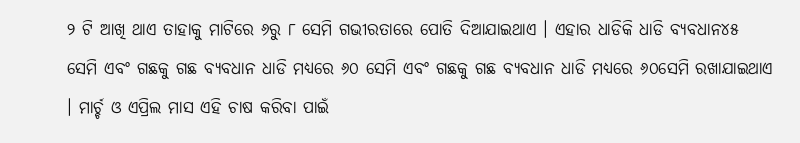୨ ଟି ଆଖି ଥାଏ ତାହାକୁ ମାଟିରେ ୬ରୁ ୮ ସେମି ଗଭୀରତାରେ ପୋତି ଦିଆଯାଇଥାଏ । ଏହାର ଧାଡିକି ଧାଡି ବ୍ୟବଧାନ୪୫ ସେମି ଏବଂ ଗଛକୁ ଗଛ ବ୍ୟବଧାନ ଧାଡି ମଧ୍ୟରେ ୬୦ ସେମି ଏବଂ ଗଛକୁ ଗଛ ବ୍ୟବଧାନ ଧାଡି ମଧ୍ୟରେ ୬୦ସେମି ରଖାଯାଇଥାଏ । ମାର୍ଚ୍ଚ ଓ ଏପ୍ରିଲ ମାସ ଏହି ଚାଷ କରିବା ପାଇଁ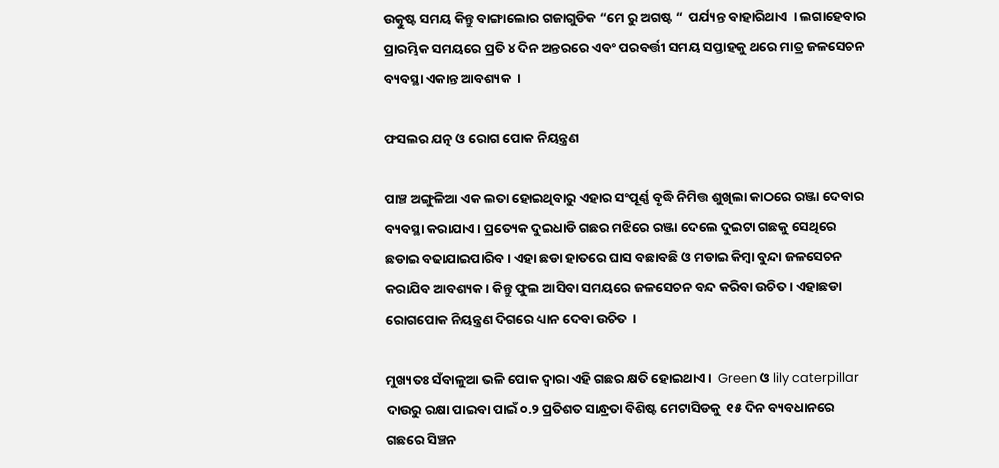ଉତ୍କୁଷ୍ଟ ସମୟ କିନ୍ତୁ ବାଙ୍ଗାଲୋର ଗଜାଗୁଡିକ “ମେ ରୁ ଅଗଷ୍ଟ “  ପର୍ଯ୍ୟନ୍ତ ବାହାରିଥାଏ  । ଲଗାହେବାର ପ୍ରାରମ୍ଭିକ ସମୟରେ ପ୍ରତି ୪ ଦିନ ଅନ୍ତରରେ ଏବଂ ପରବର୍ତ୍ତୀ ସମୟ ସପ୍ତାହକୁ ଥରେ ମାତ୍ର ଜଳସେଚନ ବ୍ୟବସ୍ଥା ଏକାନ୍ତ ଆବଶ୍ୟକ  ।

ଫସଲର ଯତ୍ନ ଓ ରୋଗ ପୋକ ନିୟନ୍ତ୍ରଣ

ପାଞ୍ଚ ଅଙ୍ଗୁଳିଆ ଏକ ଲତା ହୋଇଥିବାରୁ ଏହାର ସଂପୂର୍ଣ୍ଣ ବୃଦ୍ଧି ନିମିତ୍ତ ଶୁଖିଲା କାଠରେ ରଞ୍ଜା ଦେବାର ବ୍ୟବସ୍ଥା କରାଯାଏ । ପ୍ରତ୍ୟେକ ଦୁଇଧାଡି ଗଛର ମଝିରେ ରଞ୍ଜା ଦେଲେ ଦୁଇଟା ଗଛକୁ ସେଥିରେ ଛଡାଇ ବଢାଯାଇପାରିବ । ଏହା ଛଡା ହାତରେ ଘାସ ବଛାବଛି ଓ ମଡାଇ କିମ୍ବା ବୁନ୍ଦା ଜଳସେଚନ କରାଯିବ ଆବଶ୍ୟକ । କିନ୍ତୁ ଫୁଲ ଆସିବା ସମୟରେ ଜଳସେଚନ ବନ୍ଦ କରିବା ଉଚିତ । ଏହାଛଡା ରୋଗପୋକ ନିୟନ୍ତ୍ରଣ ଦିଗରେ ଧ୍ୟାନ ଦେବା ଉଚିତ  ।

ମୁଖ୍ୟତଃ ସଁବାଳୁଆ ଭଳି ପୋକ ଦ୍ଵାରା ଏହି ଗଛର କ୍ଷତି ହୋଇଥାଏ ।  Green ଓ lily caterpillar ଦାଉରୁ ରକ୍ଷା ପାଇବା ପାଇଁ ୦.୨ ପ୍ରତିଶତ ସାନ୍ଧ୍ରତା ବିଶିଷ୍ଟ ମେଟାସିଡକୁ  ୧୫ ଦିନ ବ୍ୟବଧାନରେ ଗଛରେ ସିଞ୍ଚନ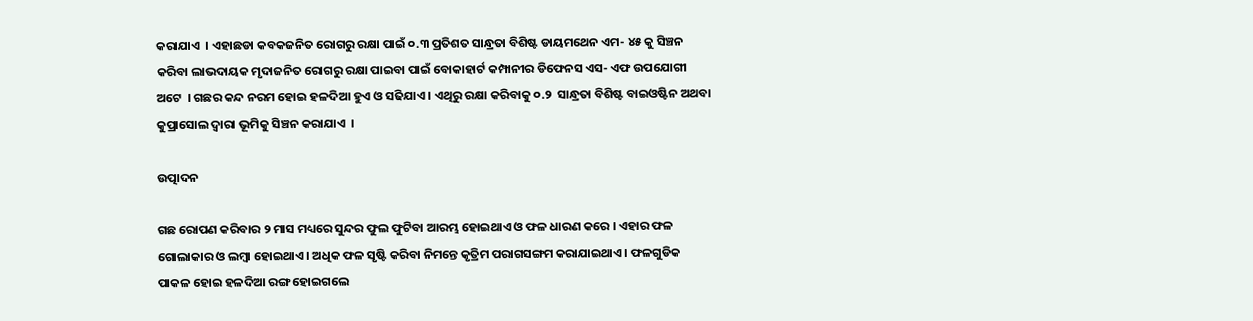କରାଯାଏ  । ଏହାଛଡା କବକଜନିତ ରୋଗରୁ ରକ୍ଷା ପାଇଁ ୦.୩ ପ୍ରତିଶତ ସାନ୍ଧ୍ରତା ବିଶିଷ୍ଟ ଡାୟମଥେନ ଏମ- ୪୫ କୁ ସିଞ୍ଚନ କରିବା ଲାଭଦାୟକ ମୃଦାଜନିତ ରୋଗରୁ ରକ୍ଷା ପାଇବା ପାଇଁ ବୋକାହାର୍ଟ କମ୍ପାନୀର ଡିଫେନସ ଏସ- ଏଫ ଉପଯୋଗୀ ଅଟେ  । ଗଛର କନ୍ଦ ନରମ ହୋଇ ହଳଦିଆ ହୁଏ ଓ ସଢିଯାଏ । ଏଥିରୁ ରକ୍ଷା କରିବାକୁ ୦.୨  ସାନ୍ଧ୍ରତା ବିଶିଷ୍ଟ ବାଇଓଷ୍ଟିନ ଅଥବା କୁପ୍ରାସୋଲ ଦ୍ଵାରା ଭୂମିକୁ ସିଞ୍ଚନ କରାଯାଏ  ।

ଉତ୍ପାଦନ

ଗଛ ରୋପଣ କରିବାର ୨ ମାସ ମଧ୍ୟରେ ସୁନ୍ଦର ଫୁଲ ଫୁଟିବା ଆରମ୍ଭ ହୋଇଥାଏ ଓ ଫଳ ଧାରଣ କରେ । ଏହାର ଫଳ ଗୋଲାକାର ଓ ଲମ୍ବା ହୋଇଥାଏ । ଅଧିକ ଫଳ ସୃଷ୍ଟି କରିବା ନିମନ୍ତେ କୃତ୍ରିମ ପରାଗସଙ୍ଗମ କରାଯାଇଥାଏ । ଫଳଗୁଡିକ ପାକଳ ହୋଇ ହଳଦିଆ ରଙ୍ଗ ହୋଇଗଲେ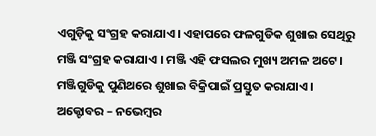ଏଗୁଡ଼ିକୁ ସଂଗ୍ରହ କରାଯାଏ । ଏହାପରେ ଫଳଗୁଡିକ ଶୁଖାଇ ସେଥିରୁ ମଞ୍ଜି ସଂଗ୍ରହ କରାଯାଏ । ମଞ୍ଜି ଏହି ଫସଲର ମୁଖ୍ୟ ଅମଳ ଅଟେ । ମଞ୍ଜିଗୁଡିକୁ ପୁଣିଥରେ ଶୁଖାଇ ବିକ୍ରିପାଇଁ ପ୍ରସ୍ତୁତ କରାଯାଏ । ଅକ୍ଟୋବର – ନଭେମ୍ବର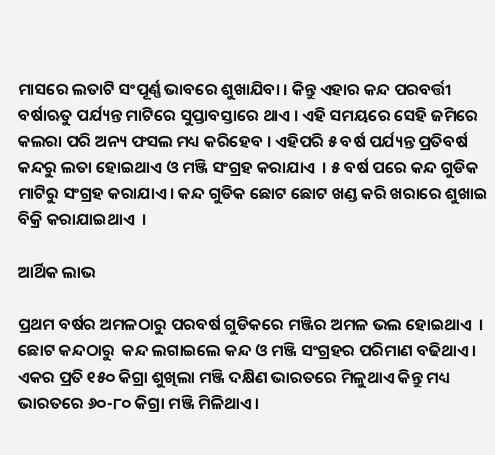ମାସରେ ଲତାଟି ସଂପୂର୍ଣ୍ଣ ଭାବରେ ଶୁଖାଯିବା । କିନ୍ତୁ ଏହାର କନ୍ଦ ପରବର୍ତ୍ତୀ ବର୍ଷାଋତୁ ପର୍ଯ୍ୟନ୍ତ ମାଟିରେ ସୁପ୍ତାବସ୍ତାରେ ଥାଏ । ଏହି ସମୟରେ ସେହି ଜମିରେ କଲରା ପରି ଅନ୍ୟ ଫସଲ ମଧ୍ୟ କରିହେବ । ଏହିପରି ୫ ବର୍ଷ ପର୍ଯ୍ୟନ୍ତ ପ୍ରତିବର୍ଷ କନ୍ଦରୁ ଲତା ହୋଇଥାଏ ଓ ମଞ୍ଜି ସଂଗ୍ରହ କରାଯାଏ  । ୫ ବର୍ଷ ପରେ କନ୍ଦ ଗୁଡିକ ମାଟିରୁ ସଂଗ୍ରହ କରାଯାଏ । କନ୍ଦ ଗୁଡିକ ଛୋଟ ଛୋଟ ଖଣ୍ଡ କରି ଖରାରେ ଶୁଖାଇ ବିକ୍ରି କରାଯାଇଥାଏ  ।

ଆର୍ଥିକ ଲାଭ

ପ୍ରଥମ ବର୍ଷର ଅମଳଠାରୁ ପରବର୍ଷ ଗୁଡିକରେ ମଞ୍ଜିର ଅମଳ ଭଲ ହୋଇଥାଏ  । ଛୋଟ କନ୍ଦଠାରୁ  କନ୍ଦ ଲଗାଇଲେ କନ୍ଦ ଓ ମଞ୍ଜି ସଂଗ୍ରହର ପରିମାଣ ବଢିଥାଏ । ଏକର ପ୍ରତି ୧୫୦ କିଗ୍ରା ଶୁଖିଲା ମଞ୍ଜି ଦକ୍ଷିଣ ଭାରତରେ ମିଳୁଥାଏ କିନ୍ତୁ ମଧ୍ୟ ଭାରତରେ ୬୦-୮୦ କିଗ୍ରା ମଞ୍ଜି ମିଳିଥାଏ ।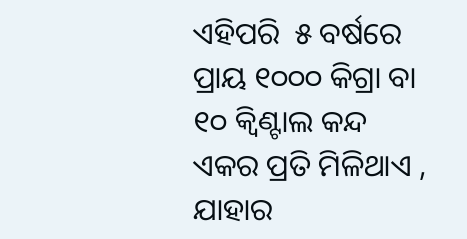ଏହିପରି  ୫ ବର୍ଷରେ ପ୍ରାୟ ୧୦୦୦ କିଗ୍ରା ବା ୧୦ କ୍ଵିଣ୍ଟାଲ କନ୍ଦ ଏକର ପ୍ରତି ମିଳିଥାଏ , ଯାହାର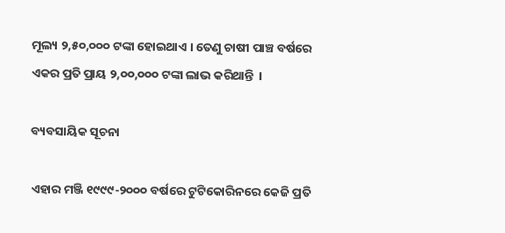ମୂଲ୍ୟ ୨,୫୦,୦୦୦ ଟଙ୍କା ହୋଇଥାଏ । ତେଣୁ ଚାଷୀ ପାଞ୍ଚ ବର୍ଷରେ ଏକର ପ୍ରତି ପ୍ରାୟ ୨,୦୦,୦୦୦ ଟଙ୍କା ଲାଭ କରିଥାନ୍ତି  ।

ବ୍ୟବସାୟିକ ସୂଚନା

ଏହାର ମଞ୍ଜି ୧୯୯୯-୨୦୦୦ ବର୍ଷରେ ଟୁଟିକୋରିନରେ କେଜି ପ୍ରତି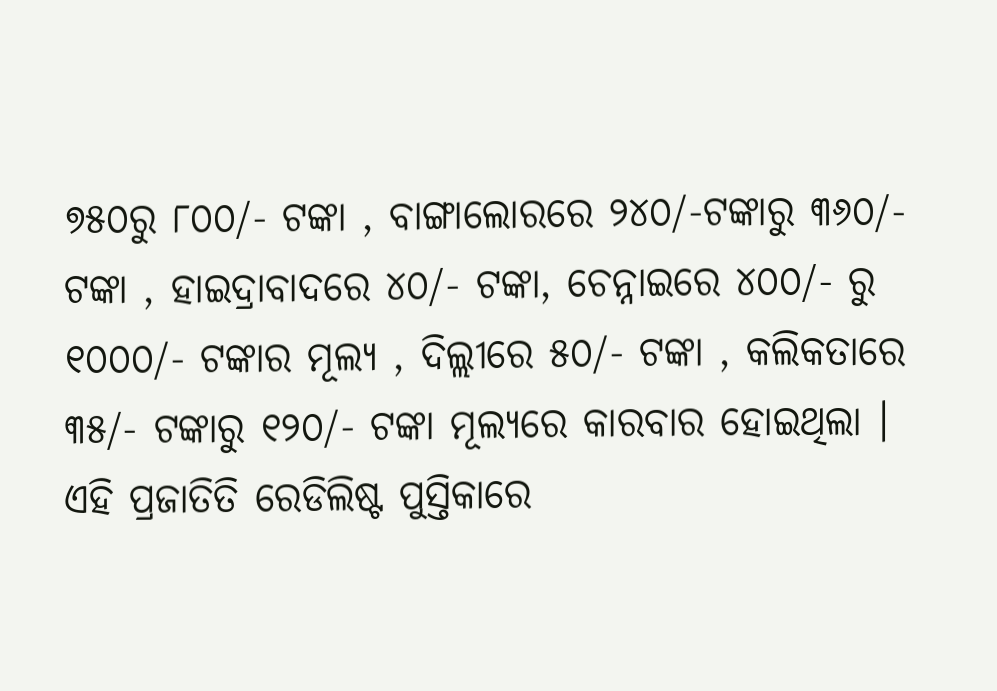୭୫୦ରୁ ୮୦୦/- ଟଙ୍କା , ବାଙ୍ଗାଲୋରରେ ୨୪୦/-ଟଙ୍କାରୁ ୩୬୦/- ଟଙ୍କା , ହାଇଦ୍ରାବାଦରେ ୪୦/- ଟଙ୍କା, ଚେନ୍ନାଇରେ ୪୦୦/- ରୁ ୧୦୦୦/- ଟଙ୍କାର ମୂଲ୍ୟ , ଦିଲ୍ଲୀରେ ୫୦/- ଟଙ୍କା , କଲିକତାରେ ୩୫/- ଟଙ୍କାରୁ ୧୨୦/- ଟଙ୍କା ମୂଲ୍ୟରେ କାରବାର ହୋଇଥିଲା ।  ଏହି ପ୍ରଜାତିତି ରେଡିଲିଷ୍ଟ ପୁସ୍ତିକାରେ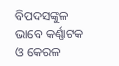ବିପଦସଙ୍କୁଳ ଭାବେ କର୍ଣ୍ଣାଟକ ଓ କେରଳ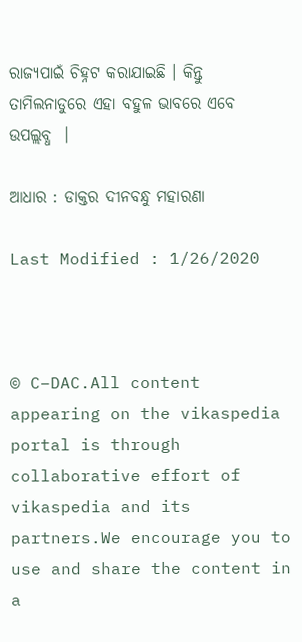ରାଜ୍ୟପାଇଁ ଚିହ୍ନଟ କରାଯାଇଛି । କିନ୍ତୁ ତାମିଲନାଡୁରେ ଏହା ବହୁଳ ଭାବରେ ଏବେ ଉପଲ୍ଲବ୍ଧ  ।

ଆଧାର : ଡାକ୍ତର ଦୀନବନ୍ଧୁ ମହାରଣା

Last Modified : 1/26/2020



© C–DAC.All content appearing on the vikaspedia portal is through collaborative effort of vikaspedia and its partners.We encourage you to use and share the content in a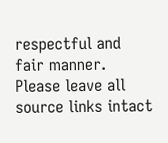respectful and fair manner. Please leave all source links intact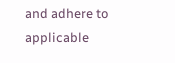and adhere to applicable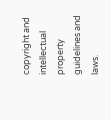copyright and intellectual property guidelines and laws.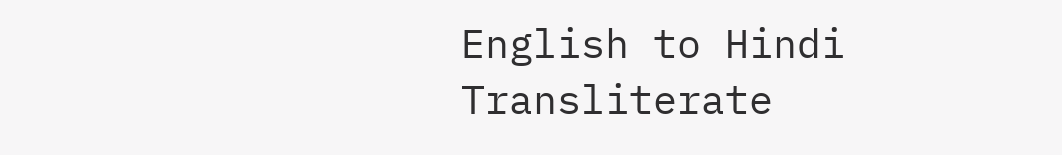English to Hindi Transliterate